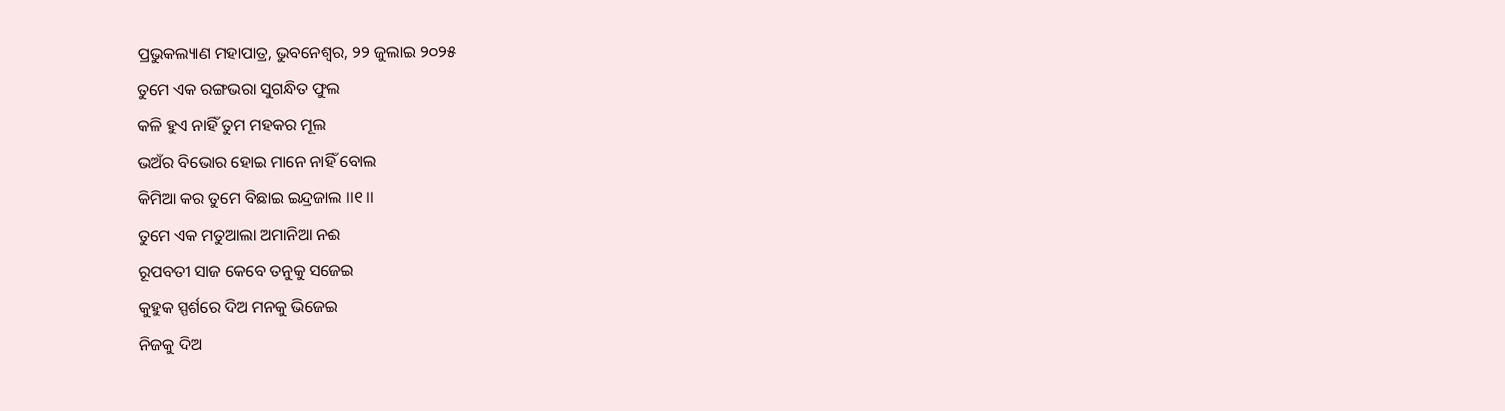ପ୍ରଭୁକଲ୍ୟାଣ ମହାପାତ୍ର, ଭୁବନେଶ୍ୱର, ୨୨ ଜୁଲାଇ ୨୦୨୫
ତୁମେ ଏକ ରଙ୍ଗଭରା ସୁଗନ୍ଧିତ ଫୁଲ
କଳି ହୁଏ ନାହିଁ ତୁମ ମହକର ମୂଲ
ଭଅଁର ବିଭୋର ହୋଇ ମାନେ ନାହିଁ ବୋଲ
କିମିଆ କର ତୁମେ ବିଛାଇ ଇନ୍ଦ୍ରଜାଲ ।।୧।।
ତୁମେ ଏକ ମତୁଆଲା ଅମାନିଆ ନଈ
ରୂପବତୀ ସାଜ କେବେ ତନୁକୁ ସଜେଇ
କୁହୁକ ସ୍ପର୍ଶରେ ଦିଅ ମନକୁ ଭିଜେଇ
ନିଜକୁ ଦିଅ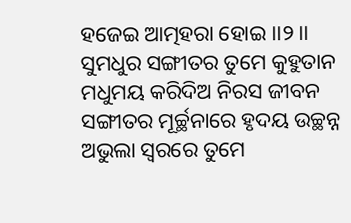ହଜେଇ ଆତ୍ମହରା ହୋଇ ।।୨।।
ସୁମଧୁର ସଙ୍ଗୀତର ତୁମେ କୁହୁତାନ
ମଧୁମୟ କରିଦିଅ ନିରସ ଜୀବନ
ସଙ୍ଗୀତର ମୂର୍ଚ୍ଛନାରେ ହୃଦୟ ଉଚ୍ଛନ୍ନ
ଅଭୁଲା ସ୍ଵରରେ ତୁମେ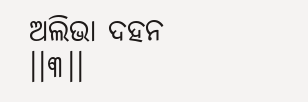ଅଲିଭା ଦହନ ।।୩।।